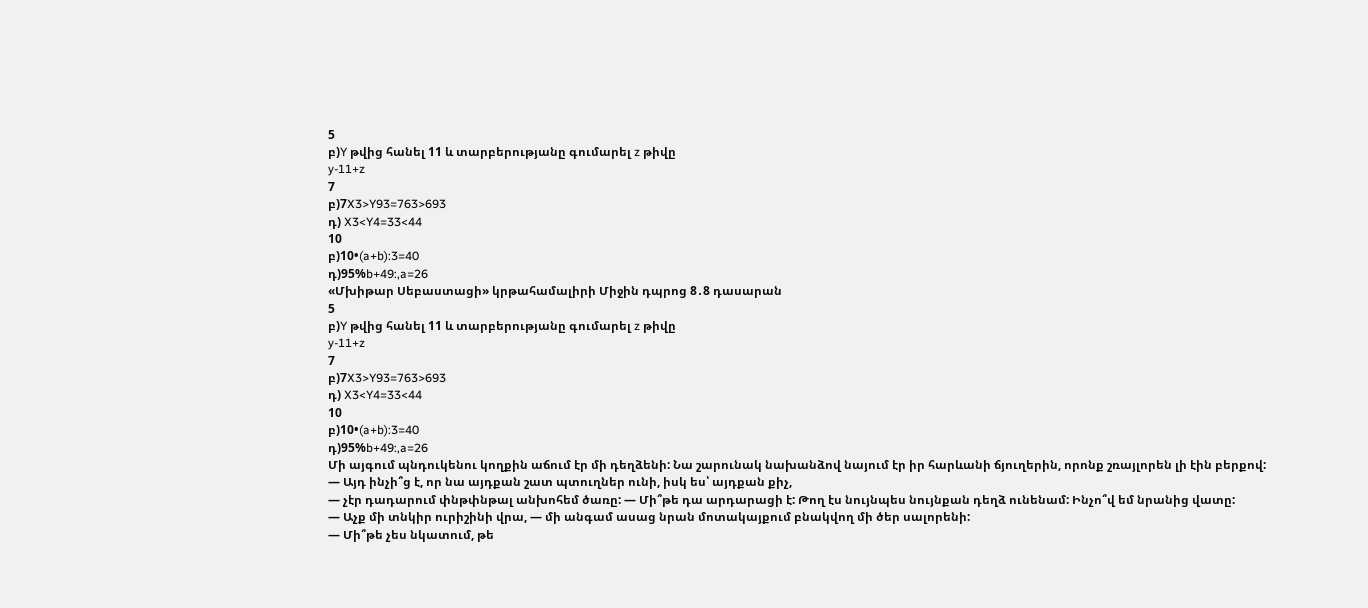5
բ)Y թվից հանել 11 և տարբերությանը գումարել z թիվը
y-11+z
7
բ)7X3>Y93=763>693
դ) X3<Y4=33<44
10
բ)10•(a+b):3=40
դ)95%b+49:,a=26
«Մխիթար Սեբաստացի» կրթահամալիրի Միջին դպրոց 8․8 դասարան
5
բ)Y թվից հանել 11 և տարբերությանը գումարել z թիվը
y-11+z
7
բ)7X3>Y93=763>693
դ) X3<Y4=33<44
10
բ)10•(a+b):3=40
դ)95%b+49:,a=26
Մի այգում պնդուկենու կողքին աճում էր մի դեղձենի: Նա շարունակ նախանձով նայում էր իր հարևանի ճյուղերին, որոնք շռայլորեն լի էին բերքով:
— Այդ ինչի՞ց է, որ նա այդքան շատ պտուղներ ունի, իսկ ես՝ այդքան քիչ,
— չէր դադարում փնթփնթալ անխոհեմ ծառը: — Մի՞թե դա արդարացի է: Թող էս նույնպես նույնքան դեղձ ունենամ: Ինչո՞վ եմ նրանից վատը:
— Աչք մի տնկիր ուրիշինի վրա, — մի անգամ ասաց նրան մոտակայքում բնակվող մի ծեր սալորենի:
— Մի՞թե չես նկատում, թե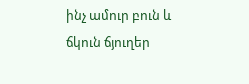ինչ ամուր բուն և ճկուն ճյուղեր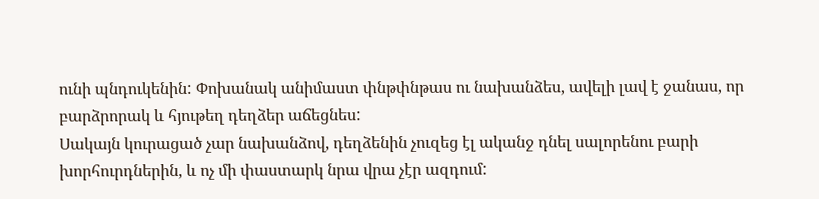ունի պնդուկենին: Փոխանակ անիմաստ փնթփնթաս ու նախանձես, ավելի լավ է ջանաս, որ բարձրորակ և հյութեղ դեղձեր աճեցնես:
Սակայն կուրացած չար նախանձով, դեղձենին չուզեց էլ ականջ դնել սալորենու բարի խորհուրդներին, և ոչ մի փաստարկ նրա վրա չէր ազդում: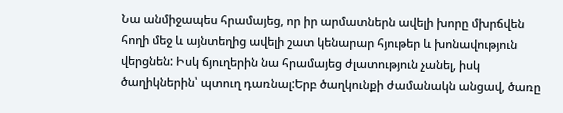Նա անմիջապես հրամայեց, որ իր արմատներն ավելի խորը մխրճվեն հողի մեջ և այնտեղից ավելի շատ կենարար հյութեր և խոնավություն վերցնեն: Իսկ ճյուղերին նա հրամայեց ժլատություն չանել, իսկ ծաղիկներին՝ պտուղ դառնալ:Երբ ծաղկունքի ժամանակն անցավ, ծառը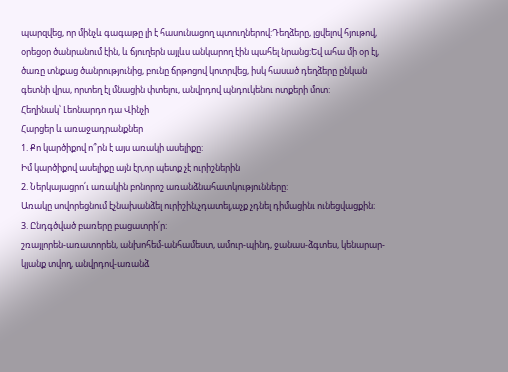պարզվեց, որ մինչև գագաթը լի է հասունացող պտուղներով:Դեղձերը, լցվելով հյութով, օրեցօր ծանրանում էին, և ճյուղերն այլևս անկարող էին պահել նրանց:Եվ ահա մի օր էլ, ծառը տնքաց ծանրությունից, բունը ճրթոցով կոտրվեց, իսկ հասած դեղձերը ընկան գետնի վրա, որտեղ էլ մնացին փտելու, անվրդով պնդուկենու ոտքերի մոտ:
Հեղինակ՝ Լեոնարդո դա Վինչի
Հարցեր և առաջադրանքներ
1. Քո կարծիքով ո՞րն է այս առակի ասելիքը:
Իմ կարծիքով ասելիքը այն էր,որ պետք չէ ուրիշներին
2. Ներկայացրո՛ւ առակին բոնորոշ առանձնահատկությունները:
Առակը սովորեցնում էչնախանձել ուրիշին,չդատել,աչք չդնել դիմացինւ ունեցվացքին։
3. Ընդգծված բառերը բացատրի՛ր:
շռայլորեն-առատորեն, անխոհեմ-անհամեստ, ամուր-պինդ, ջանաս-ձգտես, կենարար-կյանք տվող, անվրդով-առանձ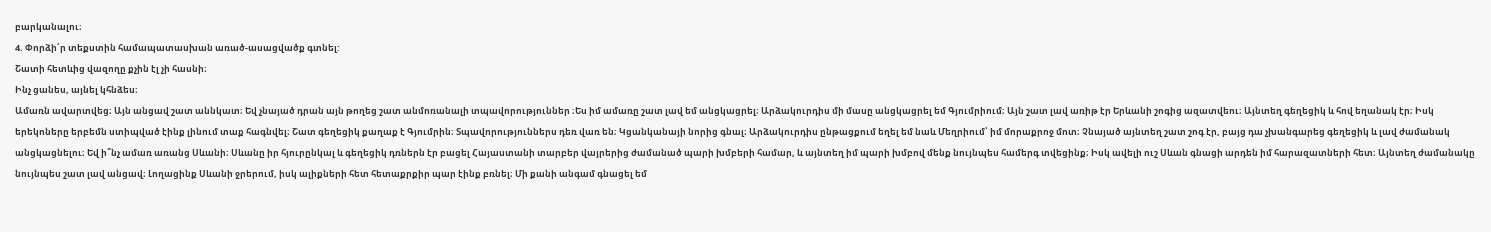բարկանալու։
4. Փորձի՛ր տեքստին համապատասխան առած-ասացվածք գտնել:
Շատի հետևից վազողը քչին էլ չի հասնի։
Ինչ ցանես, այնել կհնձես։
Ամառն ավարտվեց։ Այն անցավ շատ աննկատ։ Եվ չնայած դրան այն թողեց շատ անմոռանալի տպավորություններ ։Ես իմ ամառը շատ լավ եմ անցկացրել։ Արձակուրդիս մի մասը անցկացրել եմ Գյումրիում։ Այն շատ լավ առիթ էր Երևանի շոգից ազատվեու։ Այնտեղ գեղեցիկ և հով եղանակ էր։ Իսկ երեկոները երբեմն ստիպված էինք լինում տաք հագնվել։ Շատ գեղեցիկ քաղաք է Գյումրին։ Տպավորություններս դեռ վառ են։ Կցանկանայի նորից գնալ։ Արձակուրդիս ընթացքում եղել եմ նաև Մեղրիում՝ իմ մորաքրոջ մոտ։ Չնայած այնտեղ շատ շոգ էր, բայց դա չխանգարեց գեղեցիկ և լավ ժամանակ անցկացնելու։ Եվ ի՞նչ ամառ առանց Սևանի։ Սևանը իր հյուրընկալ և գեղեցիկ դռներն էր բացել Հայաստանի տարբեր վայրերից ժամանած պարի խմբերի համար, և այնտեղ իմ պարի խմբով մենք նույնպես համերգ տվեցինք։ Իսկ ավելի ուշ Սևան գնացի արդեն իմ հարազատների հետ։ Այնտեղ ժամանակը նույնպես շատ լավ անցավ։ Լողացինք Սևանի ջրերում, իսկ ալիքների հետ հետաքրքիր պար էինք բռնել։ Մի քանի անգամ գնացել եմ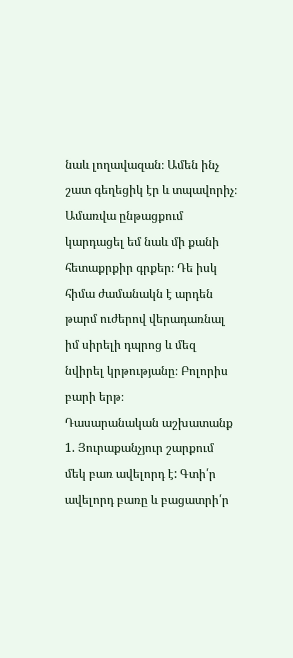նաև լողավազան։ Ամեն ինչ շատ գեղեցիկ էր և տպավորիչ։ Ամառվա ընթացքում կարդացել եմ նաև մի քանի հետաքրքիր գրքեր։ Դե իսկ հիմա ժամանակն է արդեն թարմ ուժերով վերադառնալ իմ սիրելի դպրոց և մեզ նվիրել կրթությանը։ Բոլորիս բարի երթ։
Դասարանական աշխատանք
1. Յուրաքանչյուր շարքում մեկ բառ ավելորդ է: Գտի՛ր ավելորդ բառը և բացատրի՛ր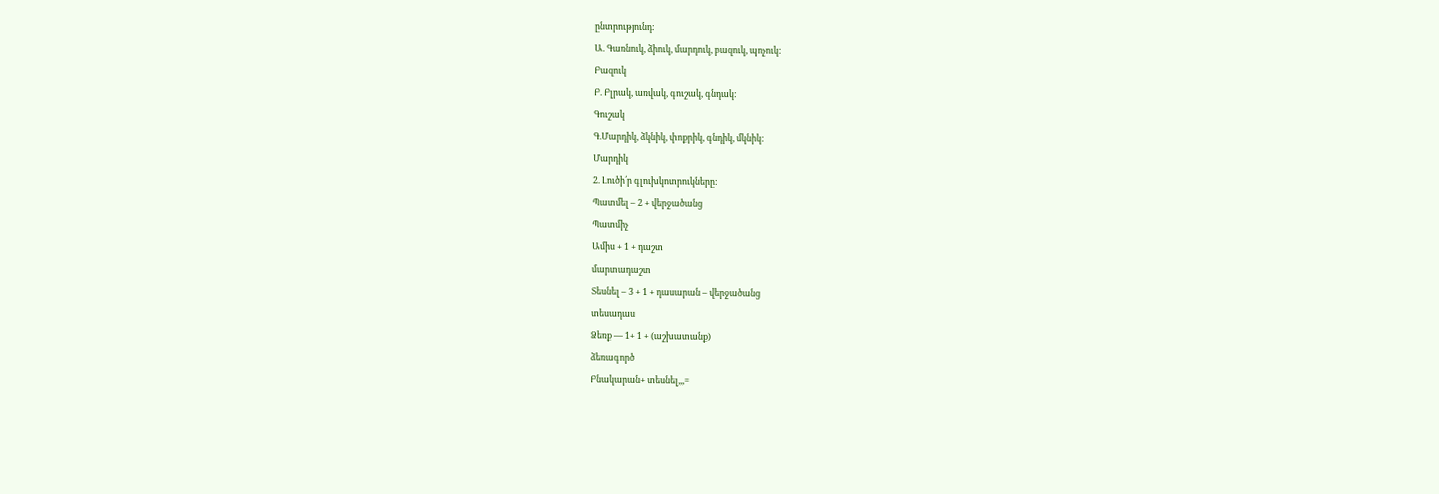ընտրությունդ:
Ա. Գառնուկ, ձիուկ, մարդուկ, բազուկ, պոչուկ:
Բազուկ
Բ. Բլրակ, առվակ, գուշակ, գնդակ:
Գուշակ
Գ.Մարդիկ, ձկնիկ, փոքրիկ, գնդիկ, մկնիկ:
Մարդիկ
2. Լուծի՛ր գլուխկոտրուկները:
Պատմել – 2 + վերջածանց
Պատմիչ
Ամիս + 1 + դաշտ
մարտադաշտ
Տեսնել – 3 + 1 + դասարան – վերջածանց
տեսադաս
Ձեռք — 1+ 1 + (աշխատանք)
ձեռագործ
Բնակարան+ տեսնել,,,=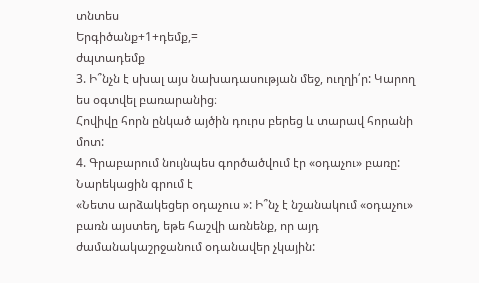տնտես
Երգիծանք+1+դեմք,=
ժպտադեմք
3. Ի՞նչն է սխալ այս նախադասության մեջ, ուղղի՛ր: Կարող ես օգտվել բառարանից։
Հովիվը հորն ընկած այծին դուրս բերեց և տարավ հորանի մոտ:
4. Գրաբարում նույնպես գործածվում էր «օդաչու» բառը: Նարեկացին գրում է
«Նետս արձակեցեր օդաչուս »: Ի՞նչ է նշանակում «օդաչու» բառն այստեղ, եթե հաշվի առնենք, որ այդ ժամանակաշրջանում օդանավեր չկային: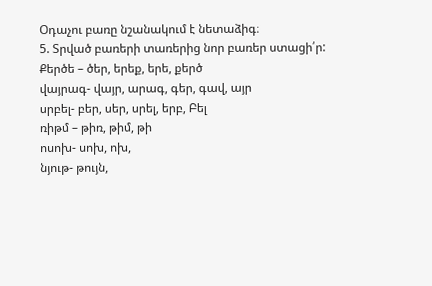Օդաչու բառը նշանակում է նետաձիգ։
5. Տրված բառերի տառերից նոր բառեր ստացի՛ր:
Քերծե – ծեր, երեք, երե, քերծ
վայրագ- վայր, արագ, գեր, գավ, այր
սրբել- բեր, սեր, սրել, երբ, Բել
ռիթմ – թիռ, թիմ, թի
ոսոխ- սոխ, ոխ,
նյութ- թույն,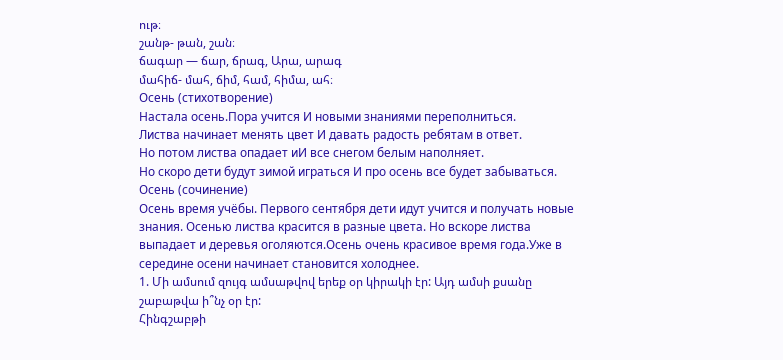ութ։
շանթ- թան, շան։
ճագար — ճար, ճրագ, Արա, արագ
մահիճ- մահ, ճիմ, համ, հիմա, ահ։
Осень (стихотворение)
Настала осень.Пора учится И новыми знаниями переполниться.
Листва начинает менять цвет И давать радость ребятам в ответ.
Но потом листва опадает иИ все снегом белым наполняет.
Но скоро дети будут зимой играться И про осень все будет забываться.
Осень (сочинение)
Осень время учёбы. Первого сентября дети идут учится и получать новые знания. Осенью листва красится в разные цвета. Но вскоре листва выпадает и деревья оголяются.Осень очень красивое время года.Уже в середине осени начинает становится холоднее.
1. Մի ամսում զույգ ամսաթվով երեք օր կիրակի էր: Այդ ամսի քսանը շաբաթվա ի՞նչ օր էր:
Հինգշաբթի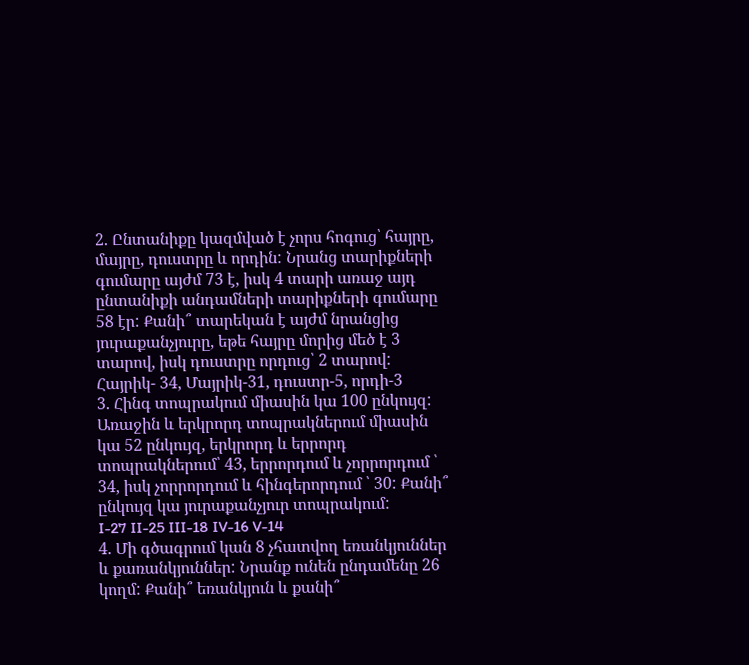2. Ընտանիքը կազմված է չորս հոգուց՝ հայրը, մայրը, դուստրը և որդին: Նրանց տարիքների գումարը այժմ 73 է, իսկ 4 տարի առաջ այդ ընտանիքի անդամների տարիքների գումարը 58 էր: Քանի՞ տարեկան է այժմ նրանցից յուրաքանչյուրը, եթե հայրը մորից մեծ է 3 տարով, իսկ դուստրը որդուց՝ 2 տարով:
Հայրիկ- 34, Մայրիկ-31, դուստր-5, որդի-3
3. Հինգ տոպրակում միասին կա 100 ընկույզ: Առաջին և երկրորդ տոպրակներում միասին կա 52 ընկույզ, երկրորդ և երրորդ տոպրակներում՝ 43, երրորդում և չորրորդում ՝ 34, իսկ չորրորդում և հինգերորդում ՝ 30: Քանի՞ ընկույզ կա յուրաքանչյուր տոպրակում:
I-27 II-25 III-18 IV-16 V-14
4. Մի գծագրում կան 8 չհատվող եռանկյուններ և քառանկյուններ: Նրանք ունեն ընդամենը 26 կողմ: Քանի՞ եռանկյուն և քանի՞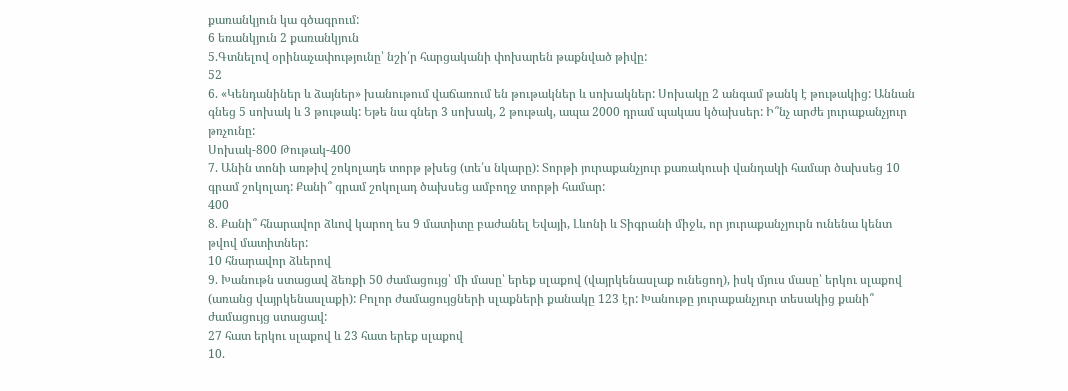քառանկյուն կա գծագրում:
6 եռանկյուն 2 քառանկյուն
5.Գտնելով օրինաչափությունը՝ նշի՛ր հարցականի փոխարեն թաքնված թիվը:
52
6. «Կենդանիներ և ձայներ» խանութում վաճառում են թութակներ և սոխակներ: Սոխակը 2 անգամ թանկ է թութակից: Աննան գնեց 5 սոխակ և 3 թութակ: Եթե նա գներ 3 սոխակ, 2 թութակ, ապա 2000 դրամ պակաս կծախսեր: Ի՞նչ արժե յուրաքանչյուր թռչունը:
Սոխակ-800 Թութակ-400
7. Անին տոնի առթիվ շոկոլադե տորթ թխեց (տե՛ս նկարը): Տորթի յուրաքանչյուր քառակուսի վանդակի համար ծախսեց 10 գրամ շոկոլադ: Քանի՞ գրամ շոկոլադ ծախսեց ամբողջ տորթի համար:
400
8. Քանի՞ հնարավոր ձևով կարող ես 9 մատիտը բաժանել Եվայի, Լևոնի և Տիգրանի միջև, որ յուրաքանչյուրն ունենա կենտ թվով մատիտներ:
10 հնարավոր ձևերով
9. Խանութն ստացավ ձեռքի 50 ժամացույց՝ մի մասը՝ երեք սլաքով (վայրկենասլաք ունեցող), իսկ մյուս մասը՝ երկու սլաքով (առանց վայրկենասլաքի): Բոլոր ժամացույցների սլաքների քանակը 123 էր: Խանութը յուրաքանչյուր տեսակից քանի՞ ժամացույց ստացավ:
27 հատ երկու սլաքով և 23 հատ երեք սլաքով
10.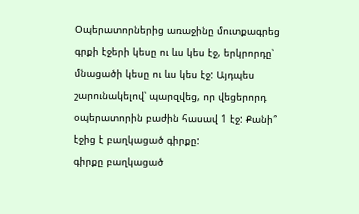Օպերատորներից առաջինը մուտքագրեց գրքի էջերի կեսը ու ևս կես էջ, երկրորդը՝ մնացածի կեսը ու ևս կես էջ: Այդպես շարունակելով՝ պարզվեց, որ վեցերորդ օպերատորին բաժին հասավ 1 էջ: Քանի՞ էջից է բաղկացած գիրքը:
գիրքը բաղկացած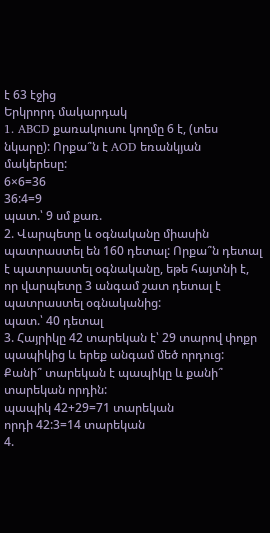է 63 էջից
Երկրորդ մակարդակ
1. ABCD քառակուսու կողմը 6 է, (տես նկարը): Որքա՞ն է AOD եռանկյան մակերեսը:
6×6=36
36:4=9
պատ.՝ 9 սմ քառ.
2. Վարպետը և օգնականը միասին պատրաստել են 160 դետալ: Որքա՞ն դետալ է պատրաստել օգնականը, եթե հայտնի է, որ վարպետը 3 անգամ շատ դետալ է պատրաստել օգնականից:
պատ.՝ 40 դետալ
3. Հայրիկը 42 տարեկան է՝ 29 տարով փոքր պապիկից և երեք անգամ մեծ որդուց: Քանի՞ տարեկան է պապիկը և քանի՞ տարեկան որդին:
պապիկ 42+29=71 տարեկան
որդի 42:3=14 տարեկան
4.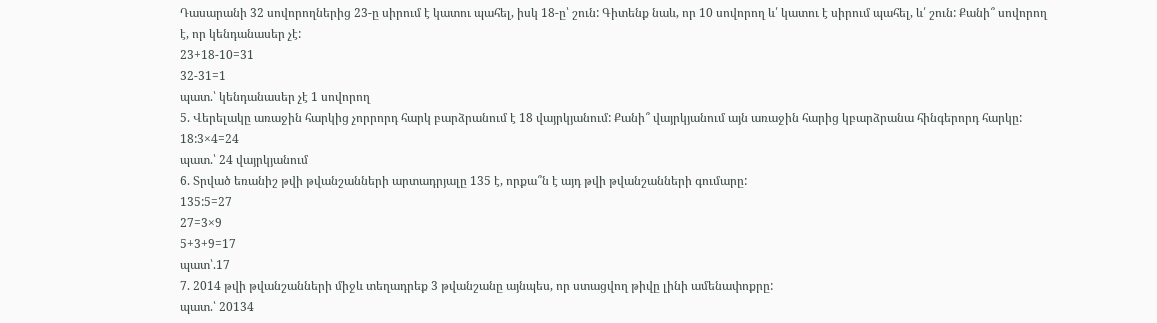Դասարանի 32 սովորողներից 23-ը սիրում է կատու պահել, իսկ 18-ը՝ շուն: Գիտենք նաև, որ 10 սովորող և՛ կատու է սիրում պահել, և՛ շուն: Քանի՞ սովորող է, որ կենդանասեր չէ:
23+18-10=31
32-31=1
պատ.՝ կենդանասեր չէ 1 սովորող
5. Վերելակը առաջին հարկից չորրորդ հարկ բարձրանում է 18 վայրկյանում: Քանի՞ վայրկյանում այն առաջին հարից կբարձրանա հինգերորդ հարկը:
18:3×4=24
պատ.՝ 24 վայրկյանում
6. Տրված եռանիշ թվի թվանշանների արտադրյալը 135 է, որքա՞ն է այդ թվի թվանշանների գումարը:
135:5=27
27=3×9
5+3+9=17
պատ՝.17
7. 2014 թվի թվանշանների միջև տեղադրեք 3 թվանշանը այնպես, որ ստացվող թիվը լինի ամենափոքրը:
պատ.՝ 20134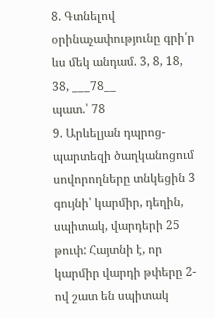8. Գտնելով օրինաչափությունը գրի՛ր ևս մեկ անդամ. 3, 8, 18, 38, ___78__
պատ.՝ 78
9. Արևելյան դպրոց-պարտեզի ծաղկանոցում սովորողները տնկեցին 3 գույնի՝ կարմիր, դեղին, սպիտակ, վարդերի 25 թուփ: Հայտնի է, որ կարմիր վարդի թփերը 2-ով շատ են սպիտակ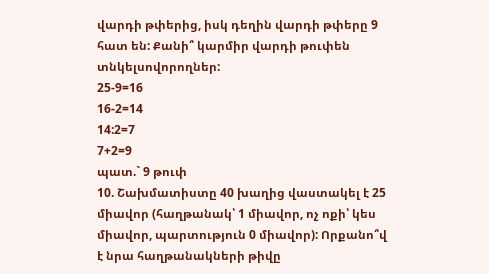վարդի թփերից, իսկ դեղին վարդի թփերը 9 հատ են: Քանի՞ կարմիր վարդի թուփեն տնկելսովորողներ:
25-9=16
16-2=14
14:2=7
7+2=9
պատ.` 9 թուփ
10. Շախմատիստը 40 խաղից վաստակել է 25 միավոր (հաղթանակ՝ 1 միավոր, ոչ ոքի՝ կես միավոր, պարտություն 0 միավոր): Որքանո՞վ է նրա հաղթանակների թիվը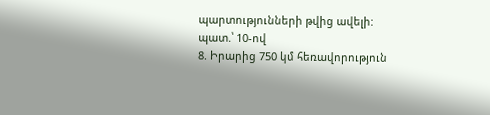պարտությունների թվից ավելի:
պատ.՝ 10-ով
8. Իրարից 750 կմ հեռավորություն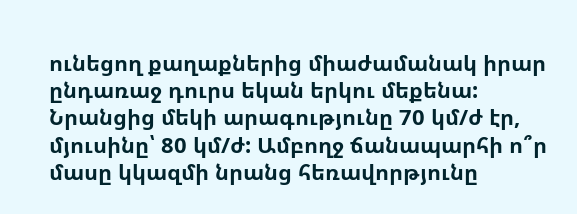ունեցող քաղաքներից միաժամանակ իրար ընդառաջ դուրս եկան երկու մեքենա: Նրանցից մեկի արագությունը 70 կմ/ժ էր, մյուսինը՝ 80 կմ/ժ: Ամբողջ ճանապարհի ո՞ր մասը կկազմի նրանց հեռավորթյունը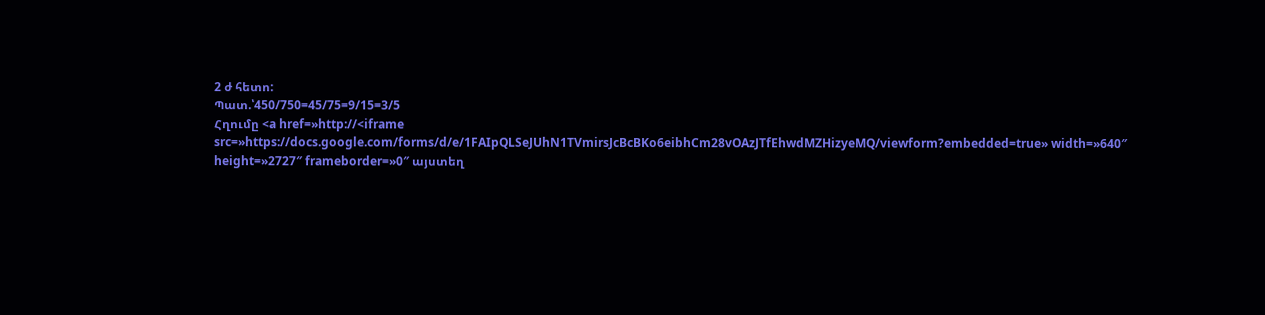2 ժ հետո:
Պատ.՝450/750=45/75=9/15=3/5
Հղումը <a href=»http://<iframe src=»https://docs.google.com/forms/d/e/1FAIpQLSeJUhN1TVmirsJcBcBKo6eibhCm28vOAzJTfEhwdMZHizyeMQ/viewform?embedded=true» width=»640″ height=»2727″ frameborder=»0″ այստեղ